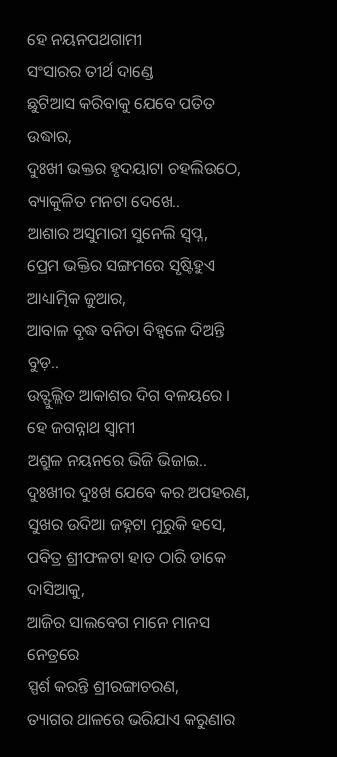ହେ ନୟନପଥଗାମୀ
ସଂସାରର ତୀର୍ଥ ଦାଣ୍ଡେ
ଛୁଟିଆସ କରିବାକୁ ଯେବେ ପତିତ ଉଦ୍ଧାର,
ଦୁଃଖୀ ଭକ୍ତର ହୃଦୟାଟା ଚହଲିଉଠେ,
ବ୍ୟାକୁଳିତ ମନଟା ଦେଖେ..
ଆଶାର ଅସୁମାରୀ ସୁନେଲି ସ୍ବପ୍ନ,
ପ୍ରେମ ଭକ୍ତିର ସଙ୍ଗମରେ ସୃଷ୍ଟିହୁଏ ଆଧ୍ୟାତ୍ମିକ ଜୁଆର,
ଆବାଳ ବୃଦ୍ଧ ବନିତା ବିହ୍ଵଳେ ଦିଅନ୍ତି ବୁଡ଼..
ଉତ୍ଫୁଲ୍ଲିତ ଆକାଶର ଦିଗ ବଳୟରେ ।
ହେ ଜଗନ୍ନାଥ ସ୍ୱାମୀ
ଅଶ୍ରୁଳ ନୟନରେ ଭିଜି ଭିଜାଇ..
ଦୁଃଖୀର ଦୁଃଖ ଯେବେ କର ଅପହରଣ,
ସୁଖର ଉଦିଆ ଜହ୍ନଟା ମୁରୁକି ହସେ,
ପବିତ୍ର ଶ୍ରୀଫଳଟା ହାତ ଠାରି ଡାକେ ଦାସିଆକୁ,
ଆଜିର ସାଲବେଗ ମାନେ ମାନସ ନେତ୍ରରେ
ସ୍ପର୍ଶ କରନ୍ତି ଶ୍ରୀରଙ୍ଗାଚରଣ,
ତ୍ୟାଗର ଥାଳରେ ଭରିଯାଏ କରୁଣାର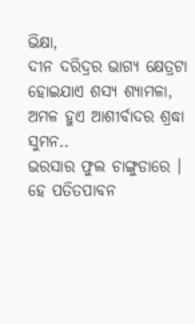ଭିକ୍ଷା,
ଦୀନ ଦରିଦ୍ରର ଭାଗ୍ୟ କ୍ଷେତ୍ରଟା
ହୋଇଯାଏ ଶସ୍ୟ ଶ୍ୟାମଳା,
ଅମଳ ହୁଏ ଆଶୀର୍ବାଦର ଶ୍ରଦ୍ଧା ସୁମନ..
ଭରସାର ଫୁଲ ଚାଙ୍ଗୁଡାରେ ।
ହେ ପତିତପାବନ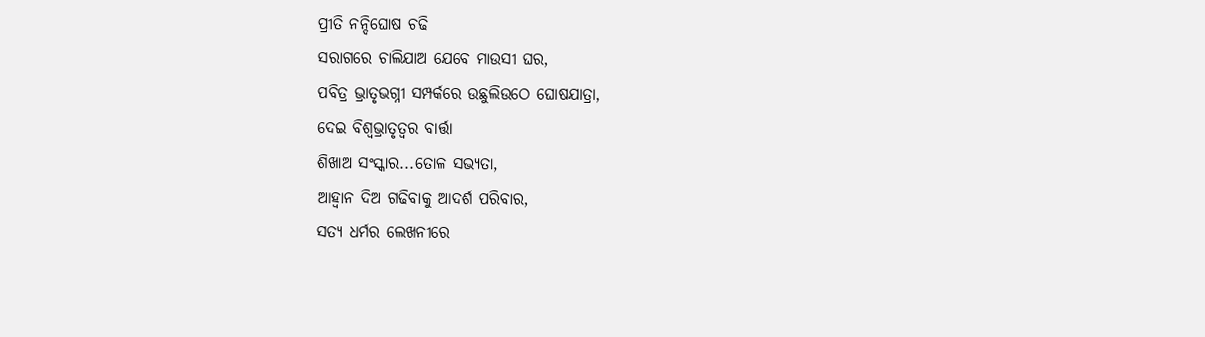ପ୍ରୀତି ନନ୍ଦିଘୋଷ ଚଢି
ସରାଗରେ ଚାଲିଯାଅ ଯେବେ ମାଉସୀ ଘର,
ପବିତ୍ର ଭ୍ରାତୃଭଗ୍ନୀ ସମ୍ପର୍କରେ ଉଛୁଲିଉଠେ ଘୋଷଯାତ୍ରା,
ଦେଇ ବିଶ୍ଵଭ୍ରାତୃତ୍ୱର ବାର୍ତ୍ତା
ଶିଖାଅ ସଂସ୍କାର...ତୋଳ ସଭ୍ୟତା,
ଆହ୍ବାନ ଦିଅ ଗଢିବାକୁ ଆଦର୍ଶ ପରିବାର,
ସତ୍ୟ ଧର୍ମର ଲେଖନୀରେ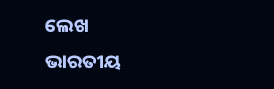ଲେଖ
ଭାରତୀୟ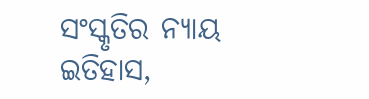ସଂସ୍କୃତିର ନ୍ୟାୟ ଇତିହାସ,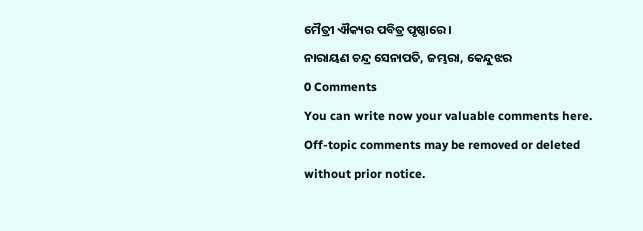ମୈତ୍ରୀ ଐକ୍ୟର ପବିତ୍ର ପୃଷ୍ଠାରେ।
ନାରାୟଣ ଚନ୍ଦ୍ର ସେନାପତି, ଜମ୍ଭରା, କେନ୍ଦୁଝର
0 Comments
You can write now your valuable comments here. Off-topic comments may be removed or deleted without prior notice.